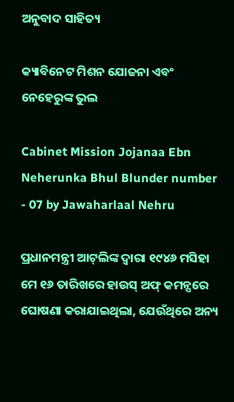ଅନୁବାଦ ସାହିତ୍ୟ

କ୍ୟାବିନେଟ ମିଶନ ଯୋଜନା ଏବଂ ନେହେରୁଙ୍କ ଭୁଲ

Cabinet Mission Jojanaa Ebn Neherunka Bhul Blunder number - 07 by Jawaharlaal Nehru

ପ୍ରଧାନମନ୍ତ୍ରୀ ଆଟ୍‌ଲିଙ୍କ ଦ୍ୱାରା ୧୯୪୬ ମସିହା ମେ ୧୬ ତାରିଖରେ ହାଉସ୍‌ ଅଫ୍‌ କମନ୍ସରେ ଘୋଷଣା କରାଯାଇଥିଲା, ଯେଉଁଥିରେ ଅନ୍ୟ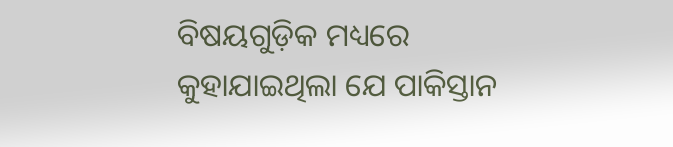ବିଷୟଗୁଡ଼ିକ ମଧ୍ୟରେ କୁହାଯାଇଥିଲା ଯେ ପାକିସ୍ତାନ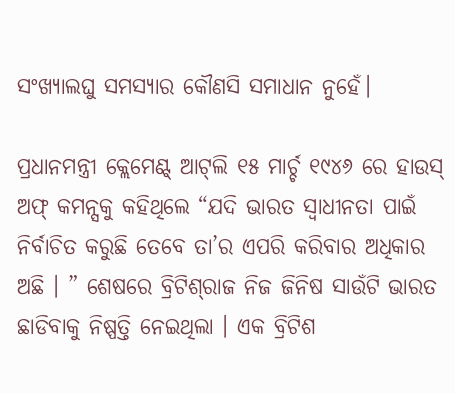ସଂଖ୍ୟାଲଘୁ ସମସ୍ୟାର କୌଣସି ସମାଧାନ ନୁହେଁ।

ପ୍ରଧାନମନ୍ତ୍ରୀ କ୍ଲେମେଣ୍ଟ୍‌ ଆଟ୍‌ଲି ୧୫ ମାର୍ଚ୍ଚ ୧୯୪୬ ରେ ହାଉସ୍‌ ଅଫ୍ କମନ୍ସକୁ କହିଥିଲେ “ଯଦି ଭାରତ ସ୍ୱାଧୀନତା ପାଇଁ ନିର୍ବାଚିତ କରୁଛି ତେବେ ତା’ର ଏପରି କରିବାର ଅଧିକାର ଅଛି । ” ଶେଷରେ ବ୍ରିଟିଶ୍‌ରାଜ ନିଜ ଜିନିଷ ସାଉଁଟି ଭାରତ ଛାଡିବାକୁ ନିଷ୍ପତ୍ତି ନେଇଥିଲା । ଏକ ବ୍ରିଟିଶ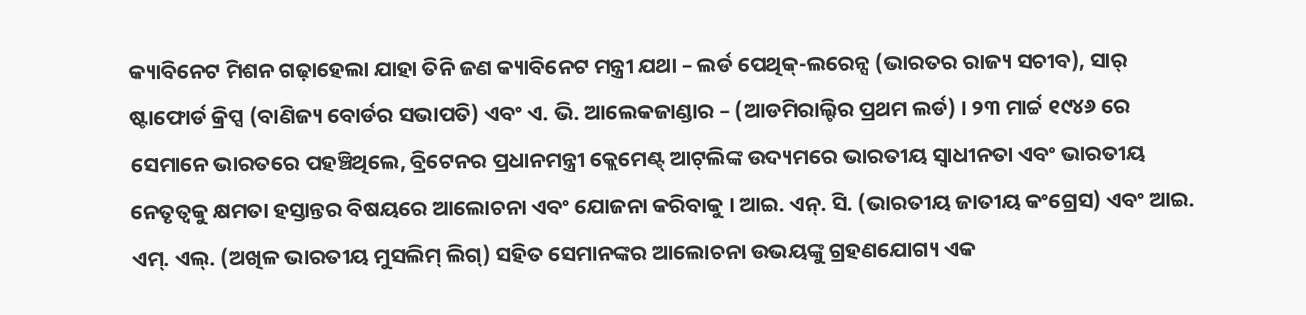କ୍ୟାବିନେଟ ମିଶନ ଗଢ଼ାହେଲା ଯାହା ତିନି ଜଣ କ୍ୟାବିନେଟ ମନ୍ତ୍ରୀ ଯଥା – ଲର୍ଡ ପେଥିକ୍-ଲରେନ୍ସ (ଭାରତର ରାଜ୍ୟ ସଚୀବ), ସାର୍ ଷ୍ଟାଫୋର୍ଡ କ୍ରିପ୍ସ (ବାଣିଜ୍ୟ ବୋର୍ଡର ସଭାପତି) ଏବଂ ଏ. ଭି. ଆଲେକଜାଣ୍ଡାର – (ଆଡମିରାଲ୍ଟିର ପ୍ରଥମ ଲର୍ଡ) । ୨୩ ମାର୍ଚ୍ଚ ୧୯୪୬ ରେ ସେମାନେ ଭାରତରେ ପହଞ୍ଚିଥିଲେ, ବ୍ରିଟେନର ପ୍ରଧାନମନ୍ତ୍ରୀ କ୍ଲେମେଣ୍ଟ୍‌ ଆଟ୍‌ଲିଙ୍କ ଉଦ୍ୟମରେ ଭାରତୀୟ ସ୍ୱାଧୀନତା ଏବଂ ଭାରତୀୟ ନେତୃତ୍ୱକୁ କ୍ଷମତା ହସ୍ତାନ୍ତର ବିଷୟରେ ଆଲୋଚନା ଏବଂ ଯୋଜନା କରିବାକୁ । ଆଇ. ଏନ୍. ସି. (ଭାରତୀୟ ଜାତୀୟ କଂଗ୍ରେସ) ଏବଂ ଆଇ. ଏମ୍. ଏଲ୍. (ଅଖିଳ ଭାରତୀୟ ମୁସଲିମ୍ ଲିଗ୍) ସହିତ ସେମାନଙ୍କର ଆଲୋଚନା ଉଭୟଙ୍କୁ ଗ୍ରହଣଯୋଗ୍ୟ ଏକ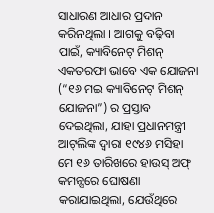ସାଧାରଣ ଆଧାର ପ୍ରଦାନ କରିନଥିଲା । ଆଗକୁ ବଢ଼ିବା ପାଇଁ, କ୍ୟାବିନେଟ୍‌ ମିଶନ୍‌ ଏକତରଫା ଭାବେ ଏକ ଯୋଜନା (“୧୬ ମଇ କ୍ୟାବିନେଟ୍‌ ମିଶନ୍‌ ଯୋଜନା”) ର ପ୍ରସ୍ତାବ ଦେଇଥିଲା, ଯାହା ପ୍ରଧାନମନ୍ତ୍ରୀ ଆଟ୍‌ଲିଙ୍କ ଦ୍ୱାରା ୧୯୪୬ ମସିହା ମେ ୧୬ ତାରିଖରେ ହାଉସ୍‌ ଅଫ୍‌ କମନ୍ସରେ ଘୋଷଣା କରାଯାଇଥିଲା, ଯେଉଁଥିରେ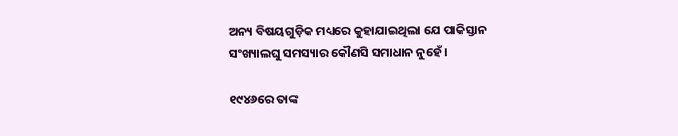ଅନ୍ୟ ବିଷୟଗୁଡ଼ିକ ମଧ୍ୟରେ କୁହାଯାଇଥିଲା ଯେ ପାକିସ୍ତାନ ସଂଖ୍ୟାଲଘୁ ସମସ୍ୟାର କୌଣସି ସମାଧାନ ନୁହେଁ ।

୧୯୪୬ରେ ତାଙ୍କ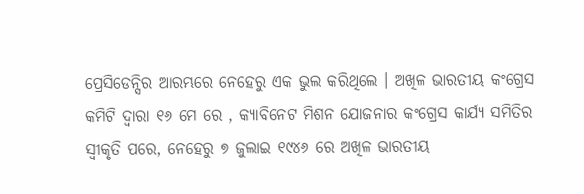ପ୍ରେସିଡେନ୍ସିର ଆରମ୍ଭରେ ନେହେରୁ ଏକ ଭୁଲ କରିଥିଲେ । ଅଖିଳ ଭାରତୀୟ କଂଗ୍ରେସ କମିଟି ଦ୍ୱାରା ୧୬ ମେ ରେ , କ୍ୟାବିନେଟ ମିଶନ ଯୋଜନାର କଂଗ୍ରେସ କାର୍ଯ୍ୟ ସମିତିର ସ୍ୱୀକୃତି ପରେ, ନେହେରୁ ୭ ଜୁଲାଇ ୧୯୪୬ ରେ ଅଖିଳ ଭାରତୀୟ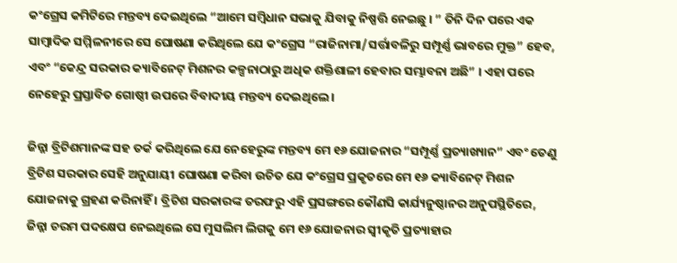କଂଗ୍ରେସ କମିଟିରେ ମନ୍ତବ୍ୟ ଦେଇଥିଲେ “ଆମେ ସମ୍ବିଧାନ ସଭାକୁ ଯିବାକୁ ନିଷ୍ପତ୍ତି ନେଇଛୁ । ” ତିନି ଦିନ ପରେ ଏକ ସାମ୍ବାଦିକ ସମ୍ମିଳନୀରେ ସେ ଘୋଷଣା କରିଥିଲେ ଯେ କଂଗ୍ରେସ “ରାଜିନାମା/ସର୍ତ୍ତାବଳିରୁ ସମ୍ପୂର୍ଣ୍ଣ ଭାବରେ ମୁକ୍ତ” ହେବ, ଏବଂ “କେନ୍ଦ୍ର ସରକାର କ୍ୟାବିନେଟ୍‌ ମିଶନର କଳ୍ପନାଠାରୁ ଅଧିକ ଶକ୍ତିଶାଳୀ ହେବାର ସମ୍ଭାବନା ଅଛି” । ଏହା ପରେ ନେହେରୁ ପ୍ରସ୍ତାବିତ ଗୋଷ୍ଠୀ ଉପରେ ବିବାଦୀୟ ମନ୍ତବ୍ୟ ଦେଇଥିଲେ ।

ଜିନ୍ନା ବ୍ରିଟିଶମାନଙ୍କ ସହ ତର୍କ କରିଥିଲେ ଯେ ନେହେରୁଙ୍କ ମନ୍ତବ୍ୟ ମେ ୧୬ ଯୋଜନାର “ସମ୍ପୂର୍ଣ୍ଣ ପ୍ରତ୍ୟାଖ୍ୟାନ” ଏବଂ ତେଣୁ ବ୍ରିଟିଶ ସରକାର ସେହି ଅନୁଯାୟୀ ଘୋଷଣା କରିବା ଉଚିତ ଯେ କଂଗ୍ରେସ ପ୍ରକୃତରେ ମେ ୧୬ କ୍ୟାବିନେଟ୍‌ ମିଶନ ଯୋଜନାକୁ ଗ୍ରହଣ କରିନାହିଁ । ବ୍ରିଟିଶ ସରକାରଙ୍କ ତରଫରୁ ଏହି ପ୍ରସଙ୍ଗରେ କୌଣସି କାର୍ଯ୍ୟନୁଷ୍ଠାନର ଅନୁପସ୍ଥିତିରେ, ଜିନ୍ନା ଚରମ ପଦକ୍ଷେପ ନେଇଥିଲେ ସେ ମୁସଲିମ ଲିଗକୁ ମେ ୧୬ ଯୋଜନାର ସ୍ୱୀକୃତି ପ୍ରତ୍ୟାହାର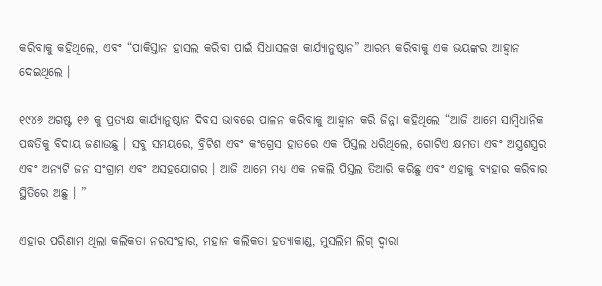କରିବାକୁ କହିଥିଲେ, ଏବଂ “ପାକିସ୍ତାନ ହାସଲ କରିବା ପାଇଁ ସିଧାସଳଖ କାର୍ଯ୍ୟାନୁଷ୍ଠାନ” ଆରମ୍ଭ କରିବାକୁ ଏକ ଭୟଙ୍କର ଆହ୍ୱାନ ଦେଇଥିଲେ ।

୧୯୪୬ ଅଗଷ୍ଟ ୧୬ କୁ ପ୍ରତ୍ୟକ୍ଷ କାର୍ଯ୍ୟାନୁଷ୍ଠାନ ଦିବସ ଭାବରେ ପାଳନ କରିବାକୁ ଆହ୍ୱାନ କରି ଜିନ୍ନା କହିଥିଲେ “ଆଜି ଆମେ ସାମ୍ବିଧାନିକ ପଦ୍ଧତିକୁ ବିଦାୟ ଜଣାଉଛୁ । ସବୁ ସମୟରେ, ବ୍ରିଟିଶ ଏବଂ କଂଗ୍ରେସ ହାତରେ ଏକ ପିସ୍ତଲ ଧରିଥିଲେ, ଗୋଟିଏ କ୍ଷମତା ଏବଂ ଅସ୍ତ୍ରଶସ୍ତ୍ରର ଏବଂ ଅନ୍ୟଟି ଜନ ସଂଗ୍ରାମ ଏବଂ ଅସହଯୋଗର । ଆଜି ଆମେ ମଧ୍ୟ ଏକ ନକଲି ପିସ୍ତଲ ତିଆରି କରିଛୁ ଏବଂ ଏହାକୁ ବ୍ୟହାର କରିବାର ସ୍ଥିତିରେ ଅଛୁ । ”

ଏହାର ପରିଣାମ ଥିଲା କଲିକତା ନରସଂହାର, ମହାନ କଲିକତା ହତ୍ୟାକାଣ୍ଡ, ମୁସଲିମ ଲିଗ୍ ଦ୍ୱାରା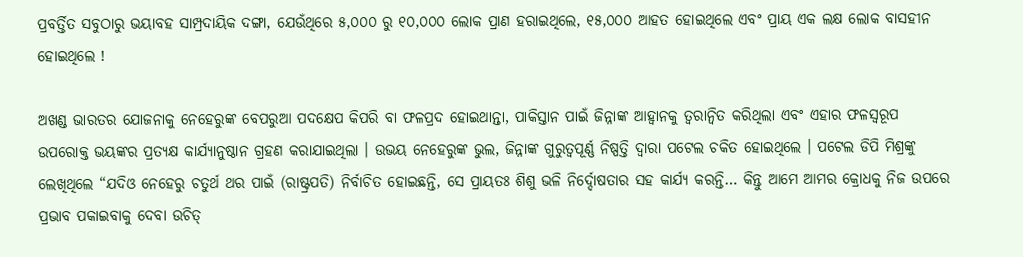ପ୍ରବର୍ତ୍ତିତ ସବୁଠାରୁ ଭୟାବହ ସାମ୍ପ୍ରଦାୟିକ ଦଙ୍ଗା, ଯେଉଁଥିରେ ୫,୦୦୦ ରୁ ୧୦,୦୦୦ ଲୋକ ପ୍ରାଣ ହରାଇଥିଲେ, ୧୫,୦୦୦ ଆହତ ହୋଇଥିଲେ ଏବଂ ପ୍ରାୟ ଏକ ଲକ୍ଷ ଲୋକ ବାସହୀନ ହୋଇଥିଲେ !

ଅଖଣ୍ଡ ଭାରତର ଯୋଜନାକୁ ନେହେରୁଙ୍କ ବେପରୁଆ ପଦକ୍ଷେପ କିପରି ବା ଫଳପ୍ରଦ ହୋଇଥାନ୍ତା, ପାକିସ୍ତାନ ପାଇଁ ଜିନ୍ନାଙ୍କ ଆହ୍ୱାନକୁ ତ୍ୱରାନ୍ୱିତ କରିଥିଲା ଏବଂ ଏହାର ଫଳସ୍ୱରୂପ ଉପରୋକ୍ତ ଭୟଙ୍କର ପ୍ରତ୍ୟକ୍ଷ କାର୍ଯ୍ୟାନୁଷ୍ଠାନ ଗ୍ରହଣ କରାଯାଇଥିଲା । ଉଭୟ ନେହେରୁଙ୍କ ଭୁଲ, ଜିନ୍ନାଙ୍କ ଗୁରୁତ୍ୱପୂର୍ଣ୍ଣ ନିଷ୍ପତ୍ତି ଦ୍ୱାରା ପଟେଲ ଚକିତ ହୋଇଥିଲେ । ପଟେଲ ଡିପି ମିଶ୍ରଙ୍କୁ ଲେଖିଥିଲେ “ଯଦିଓ ନେହେରୁ ଚତୁର୍ଥ ଥର ପାଇଁ (ରାଷ୍ଟ୍ରପତି) ନିର୍ବାଚିତ ହୋଇଛନ୍ତି, ସେ ପ୍ରାୟତଃ ଶିଶୁ ଭଳି ନିର୍ଦ୍ଦୋଷତାର ସହ କାର୍ଯ୍ୟ କରନ୍ତି… କିନ୍ତୁ ଆମେ ଆମର କ୍ରୋଧକୁ ନିଜ ଉପରେ ପ୍ରଭାବ ପକାଇବାକୁ ଦେବା ଉଚିତ୍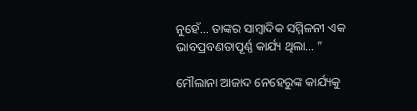ନୁହେଁ… ତାଙ୍କର ସାମ୍ବାଦିକ ସମ୍ମିଳନୀ ଏକ ଭାବପ୍ରବଣତାପୂର୍ଣ୍ଣ କାର୍ଯ୍ୟ ଥିଲା… ”

ମୌଲାନା ଆଜାଦ ନେହେରୁଙ୍କ କାର୍ଯ୍ୟକୁ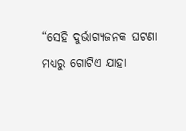“ସେହି ଦୁର୍ଭାଗ୍ୟଜନକ ଘଟଣା ମଧ୍ୟରୁ ଗୋଟିଏ ଯାହା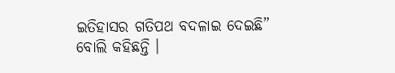ଇତିହାସର ଗତିପଥ ବଦଳାଇ ଦେଇଛି” ବୋଲି କହିଛନ୍ତି ।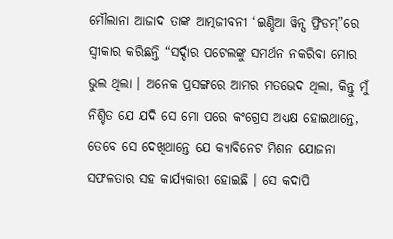ମୌଲାନା ଆଜାଦ ତାଙ୍କ ଆତ୍ମଜୀବନୀ ‘ଇଣ୍ଡିଆ ୱିନ୍ସ ଫ୍ରିଡମ୍”ରେ ସ୍ୱୀକାର କରିଛନ୍ତି “ସର୍ଦ୍ଦାର ପଟେଲଙ୍କୁ ସମର୍ଥନ ନକରିବା ମୋର ଭୁଲ ଥିଲା । ଅନେକ ପ୍ରସଙ୍ଗରେ ଆମର ମତଭେଦ ଥିଲା, କିନ୍ତୁ ମୁଁ ନିଶ୍ଚିତ ଯେ ଯଦି ସେ ମୋ ପରେ କଂଗ୍ରେସ ଅଧ୍ୟକ୍ଷ ହୋଇଥାନ୍ତେ, ତେବେ ସେ ଦେଖିଥାନ୍ତେ ଯେ କ୍ୟାବିନେଟ ମିଶନ ଯୋଜନା ସଫଳତାର ସହ କାର୍ଯ୍ୟକାରୀ ହୋଇଛି । ସେ କଦାପି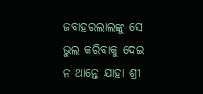ଜବାହରଲାଲଙ୍କୁ ସେ ଭୁଲ କରିବାକୁ ଦେଇ ନ ଥାନ୍ତେ ଯାହା ଶ୍ରୀ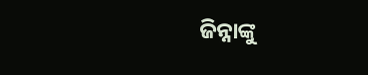ଜିନ୍ନାଙ୍କୁ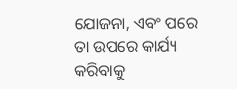ଯୋଜନା, ଏବଂ ପରେ ତା ଉପରେ କାର୍ଯ୍ୟ କରିବାକୁ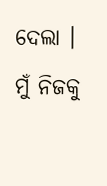ଦେଲା । ମୁଁ ନିଜକୁ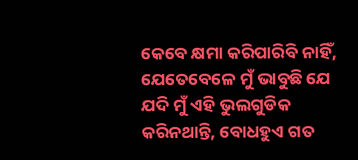କେବେ କ୍ଷମା କରିପାରିବି ନାହିଁ, ଯେତେବେଳେ ମୁଁ ଭାବୁଛି ଯେ ଯଦି ମୁଁ ଏହି ଭୁଲଗୁଡିକ କରିନଥାନ୍ତି, ବୋଧହୁଏ ଗତ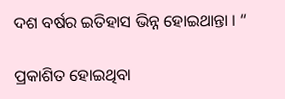ଦଶ ବର୍ଷର ଇତିହାସ ଭିନ୍ନ ହୋଇଥାନ୍ତା । “

ପ୍ରକାଶିତ ହୋଇଥିବା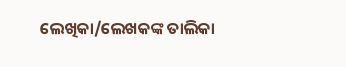ଲେଖିକା/ଲେଖକଙ୍କ ତାଲିକା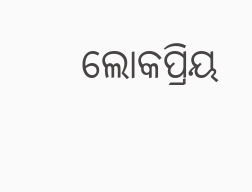ଲୋକପ୍ରିୟ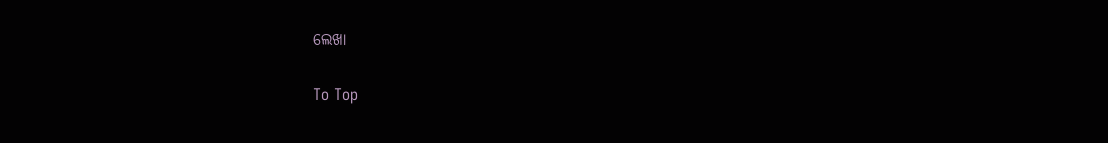ଲେଖା

To Top